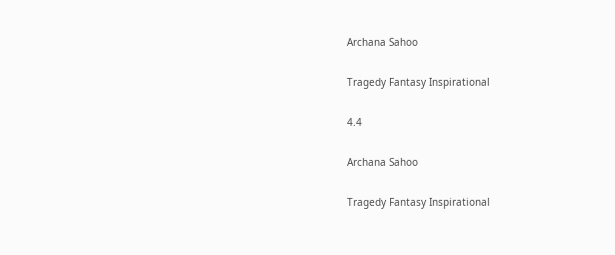Archana Sahoo

Tragedy Fantasy Inspirational

4.4

Archana Sahoo

Tragedy Fantasy Inspirational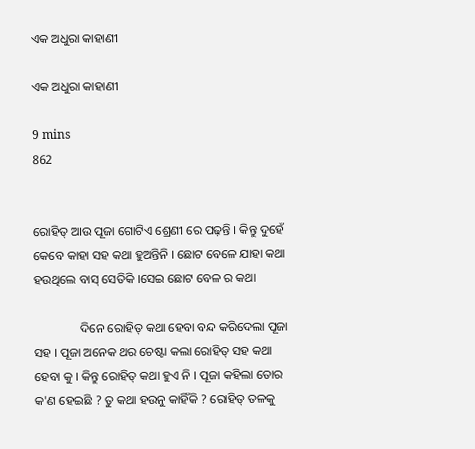ଏକ ଅଧୁରା କାହାଣୀ

ଏକ ଅଧୁରା କାହାଣୀ

9 mins
862


ରୋହିତ୍ ଆଉ ପୂଜା ଗୋଟିଏ ଶ୍ରେଣୀ ରେ ପଢ଼ନ୍ତି । କିନ୍ତୁ ଦୁହେଁ କେବେ କାହା ସହ କଥା ହୁଅନ୍ତିନି । ଛୋଟ ବେଳେ ଯାହା କଥା ହଉଥିଲେ ବାସ୍ ସେତିକି ।ସେଇ ଛୋଟ ବେଳ ର କଥା

               ଦିନେ ରୋହିତ୍ କଥା ହେବା ବନ୍ଦ କରିଦେଲା ପୂଜା ସହ । ପୂଜା ଅନେକ ଥର ଚେଷ୍ଟା କଲା ରୋହିତ୍ ସହ କଥା ହେବା କୁ । କିନ୍ତୁ ରୋହିତ୍ କଥା ହୁଏ ନି । ପୂଜା କହିଲା ତୋର କ'ଣ ହେଇଛି ? ତୁ କଥା ହଉନୁ କାହିଁକି ? ରୋହିତ୍ ତଳକୁ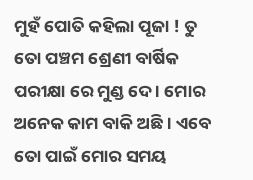ମୁହଁ ପୋତି କହିଲା ପୂଜା ! ତୁ ତୋ ପଞ୍ଚମ ଶ୍ରେଣୀ ବାର୍ଷିକ ପରୀକ୍ଷା ରେ ମୁଣ୍ଡ ଦେ । ମୋର ଅନେକ କାମ ବାକି ଅଛି । ଏବେ ତୋ ପାଇଁ ମୋର ସମୟ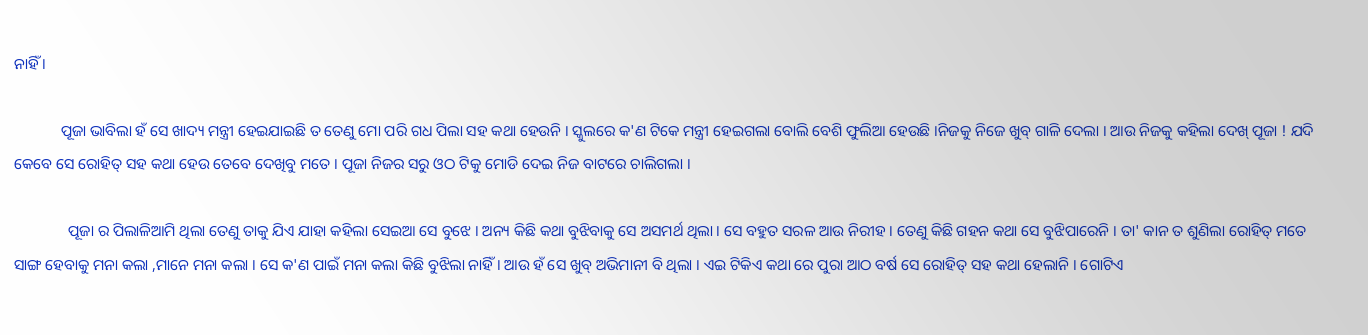ନାହିଁ ।

            ପୂଜା ଭାବିଲା ହଁ ସେ ଖାଦ୍ୟ ମନ୍ତ୍ରୀ ହେଇଯାଇଛି ତ ତେଣୁ ମୋ ପରି ଗଧ ପିଲା ସହ କଥା ହେଉନି । ସ୍କୁଲରେ କ'ଣ ଟିକେ ମନ୍ତ୍ରୀ ହେଇଗଲା ବୋଲି ବେଶି ଫୁଲିଆ ହେଉଛି ।ନିଜକୁ ନିଜେ ଖୁବ୍ ଗାଳି ଦେଲା । ଆଉ ନିଜକୁ କହିଲା ଦେଖ୍ ପୂଜା ! ଯଦି କେବେ ସେ ରୋହିତ୍ ସହ କଥା ହେଉ ତେବେ ଦେଖିବୁ ମତେ । ପୂଜା ନିଜର ସରୁ ଓଠ ଟିକୁ ମୋଡି ଦେଇ ନିଜ ବାଟରେ ଚାଲିଗଲା ।

              ପୂଜା ର ପିଲାଳିଆମି ଥିଲା ତେଣୁ ତାକୁ ଯିଏ ଯାହା କହିଲା ସେଇଆ ସେ ବୁଝେ । ଅନ୍ୟ କିଛି କଥା ବୁଝିବାକୁ ସେ ଅସମର୍ଥ ଥିଲା । ସେ ବହୁତ ସରଳ ଆଉ ନିରୀହ । ତେଣୁ କିଛି ଗହନ କଥା ସେ ବୁଝିପାରେନି । ତା' କାନ ତ ଶୁଣିଲା ରୋହିତ୍ ମତେ ସାଙ୍ଗ ହେବାକୁ ମନା କଲା ,ମାନେ ମନା କଲା । ସେ କ'ଣ ପାଇଁ ମନା କଲା କିଛି ବୁଝିଲା ନାହିଁ । ଆଉ ହଁ ସେ ଖୁବ୍ ଅଭିମାନୀ ବି ଥିଲା । ଏଇ ଟିକିଏ କଥା ରେ ପୁରା ଆଠ ବର୍ଷ ସେ ରୋହିତ୍ ସହ କଥା ହେଲାନି । ଗୋଟିଏ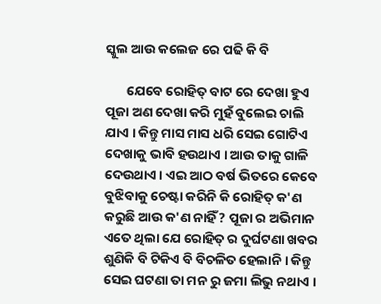ସ୍କୁଲ ଆଉ କଲେଜ ରେ ପଢି କି ବି

       ଯେବେ ରୋହିତ୍ ବାଟ ରେ ଦେଖା ହୁଏ ପୂଜା ଅଣ ଦେଖା କରି ମୁହଁ ବୁଲେଇ ଚାଲି ଯାଏ । କିନ୍ତୁ ମାସ ମାସ ଧରି ସେଇ ଗୋଟିଏ ଦେଖାକୁ ଭାବି ହଉଥାଏ । ଆଉ ତାକୁ ଗାଳି ଦେଉଥାଏ । ଏଇ ଆଠ ବର୍ଷ ଭିତରେ କେବେ ବୁଝିବାକୁ ଚେଷ୍ଟା କରିନି କି ରୋହିତ୍ କ'ଣ କରୁଛି ଆଉ କ'ଣ ନାହିଁ ? ପୂଜା ର ଅଭିମାନ ଏତେ ଥିଲା ଯେ ରୋହିତ୍ ର ଦୁର୍ଘଟଣା ଖବର ଶୁଣିକି ବି ଟିକିଏ ବି ବିଚଳିତ ହେଲାନି । କିନ୍ତୁ ସେଇ ଘଟଣା ତା ମନ ରୁ ଜମା ଲିଭୁ ନଥାଏ ।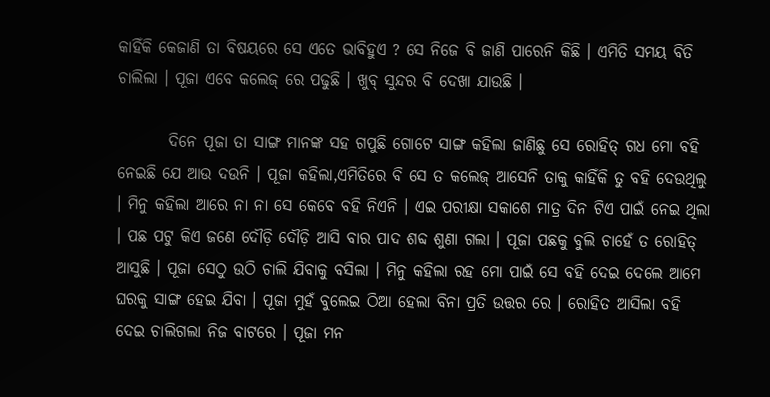କାହିଁକି କେଜାଣି ତା ବିଷୟରେ ସେ ଏତେ ଭାବିହୁଏ ? ସେ ନିଜେ ବି ଜାଣି ପାରେନି କିଛି । ଏମିତି ସମୟ ବିତି ଚାଲିଲା । ପୂଜା ଏବେ କଲେଜ୍ ରେ ପଢୁଛି । ଖୁବ୍ ସୁନ୍ଦର ବି ଦେଖା ଯାଉଛି ।

        ଦିନେ ପୂଜା ତା ସାଙ୍ଗ ମାନଙ୍କ ସହ ଗପୁଛି ଗୋଟେ ସାଙ୍ଗ କହିଲା ଜାଣିଛୁ ସେ ରୋହିତ୍ ଗଧ ମୋ ବହି ନେଇଛି ଯେ ଆଉ ଦଉନି । ପୂଜା କହିଲା,ଏମିତିରେ ବି ସେ ତ କଲେଜ୍ ଆସେନି ତାକୁ କାହିଁକି ତୁ ବହି ଦେଉଥିଲୁ । ମିନୁ କହିଲା ଆରେ ନା ନା ସେ କେବେ ବହି ନିଏନି । ଏଇ ପରୀକ୍ଷା ସକାଶେ ମାତ୍ର ଦିନ ଟିଏ ପାଇଁ ନେଇ ଥିଲା । ପଛ ପଟୁ କିଏ ଜଣେ ଦୌଡ଼ି ଦୌଡ଼ି ଆସି ବାର ପାଦ ଶବ୍ଦ ଶୁଣା ଗଲା । ପୂଜା ପଛକୁ ବୁଲି ଚାହେଁ ତ ରୋହିତ୍ ଆସୁଛି । ପୂଜା ସେଠୁ ଉଠି ଚାଲି ଯିବାକୁ ବସିଲା । ମିନୁ କହିଲା ରହ ମୋ ପାଇଁ ସେ ବହି ଦେଇ ଦେଲେ ଆମେ ଘରକୁ ସାଙ୍ଗ ହେଇ ଯିବା । ପୂଜା ମୁହଁ ବୁଲେଇ ଠିଆ ହେଲା ବିନା ପ୍ରତି ଉତ୍ତର ରେ । ରୋହିତ ଆସିଲା ବହି ଦେଇ ଚାଲିଗଲା ନିଜ ବାଟରେ । ପୂଜା ମନ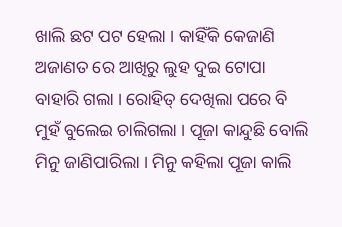ଖାଲି ଛଟ ପଟ ହେଲା । କାହିଁକି କେଜାଣି ଅଜାଣତ ରେ ଆଖିରୁ ଲୁହ ଦୁଇ ଟୋପା ବାହାରି ଗଲା । ରୋହିତ୍ ଦେଖିଲା ପରେ ବି ମୁହଁ ବୁଲେଇ ଚାଲିଗଲା । ପୂଜା କାନ୍ଦୁଛି ବୋଲି ମିନୁ ଜାଣିପାରିଲା । ମିନୁ କହିଲା ପୂଜା କାଲି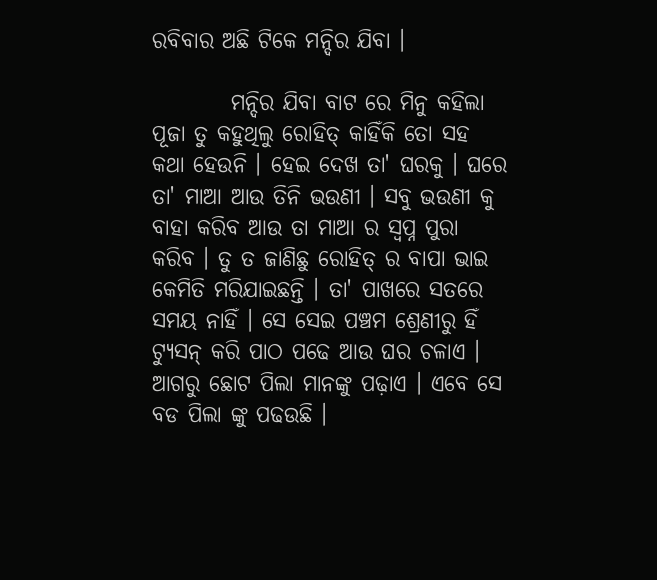ରବିବାର ଅଛି ଟିକେ ମନ୍ଦିର ଯିବା ।

         ମନ୍ଦିର ଯିବା ବାଟ ରେ ମିନୁ କହିଲା ପୂଜା ତୁ କହୁଥିଲୁ ରୋହିତ୍ କାହିଁକି ତୋ ସହ କଥା ହେଉନି । ହେଇ ଦେଖ ତା' ଘରକୁ । ଘରେ ତା' ମାଆ ଆଉ ତିନି ଭଉଣୀ । ସବୁ ଭଉଣୀ କୁ ବାହା କରିବ ଆଉ ତା ମାଆ ର ସ୍ୱପ୍ନ ପୁରା କରିବ । ତୁ ତ ଜାଣିଛୁ ରୋହିତ୍ ର ବାପା ଭାଇ କେମିତି ମରିଯାଇଛନ୍ତି । ତା' ପାଖରେ ସତରେ ସମୟ ନାହିଁ । ସେ ସେଇ ପଞ୍ଚମ ଶ୍ରେଣୀରୁ ହିଁ ଟ୍ୟୁସନ୍ କରି ପାଠ ପଢେ ଆଉ ଘର ଚଳାଏ । ଆଗରୁ ଛୋଟ ପିଲା ମାନଙ୍କୁ ପଢ଼ାଏ । ଏବେ ସେ ବଡ ପିଲା ଙ୍କୁ ପଢଉଛି ।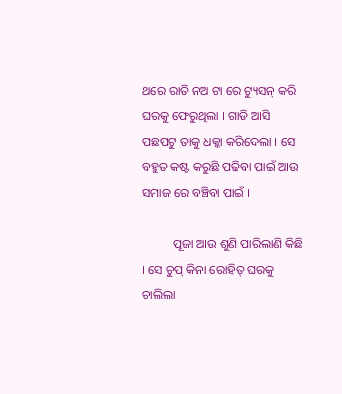ଥରେ ରାତି ନଅ ଟା ରେ ଟ୍ୟୁସନ୍ କରି ଘରକୁ ଫେରୁଥିଲା । ଗାଡି ଆସି ପଛପଟୁ ତାକୁ ଧକ୍କା କରିଦେଲା । ସେ ବହୁତ କଷ୍ଟ କରୁଛି ପଢିବା ପାଇଁ ଆଉ ସମାଜ ରେ ବଞ୍ଚିବା ପାଇଁ ।

          ପୂଜା ଆଉ ଶୁଣି ପାରିଲାଣି କିଛି । ସେ ଚୁପ୍ କିନା ରୋହିତ୍ ଘରକୁ ଚାଲିଲା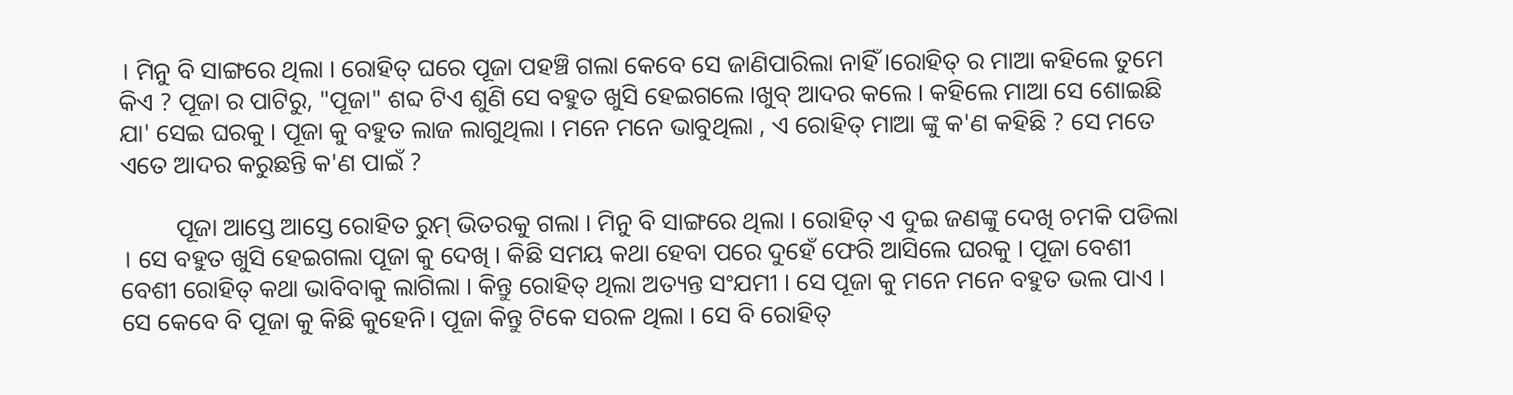। ମିନୁ ବି ସାଙ୍ଗରେ ଥିଲା । ରୋହିତ୍ ଘରେ ପୂଜା ପହଞ୍ଚି ଗଲା କେବେ ସେ ଜାଣିପାରିଲା ନାହିଁ ।ରୋହିତ୍ ର ମାଆ କହିଲେ ତୁମେ କିଏ ? ପୂଜା ର ପାଟିରୁ, "ପୂଜା" ଶବ୍ଦ ଟିଏ ଶୁଣି ସେ ବହୁତ ଖୁସି ହେଇଗଲେ ।ଖୁବ୍ ଆଦର କଲେ । କହିଲେ ମାଆ ସେ ଶୋଇଛି ଯା' ସେଇ ଘରକୁ । ପୂଜା କୁ ବହୁତ ଲାଜ ଲାଗୁଥିଲା । ମନେ ମନେ ଭାବୁଥିଲା , ଏ ରୋହିତ୍ ମାଆ ଙ୍କୁ କ'ଣ କହିଛି ? ସେ ମତେ ଏତେ ଆଦର କରୁଛନ୍ତି କ'ଣ ପାଇଁ ?

         ପୂଜା ଆସ୍ତେ ଆସ୍ତେ ରୋହିତ ରୁମ୍ ଭିତରକୁ ଗଲା । ମିନୁ ବି ସାଙ୍ଗରେ ଥିଲା । ରୋହିତ୍ ଏ ଦୁଇ ଜଣଙ୍କୁ ଦେଖି ଚମକି ପଡିଲା । ସେ ବହୁତ ଖୁସି ହେଇଗଲା ପୂଜା କୁ ଦେଖି । କିଛି ସମୟ କଥା ହେବା ପରେ ଦୁହେଁ ଫେରି ଆସିଲେ ଘରକୁ । ପୂଜା ବେଶୀ ବେଶୀ ରୋହିତ୍ କଥା ଭାବିବାକୁ ଲାଗିଲା । କିନ୍ତୁ ରୋହିତ୍ ଥିଲା ଅତ୍ୟନ୍ତ ସଂଯମୀ । ସେ ପୂଜା କୁ ମନେ ମନେ ବହୁତ ଭଲ ପାଏ । ସେ କେବେ ବି ପୂଜା କୁ କିଛି କୁହେନି। ପୂଜା କିନ୍ତୁ ଟିକେ ସରଳ ଥିଲା । ସେ ବି ରୋହିତ୍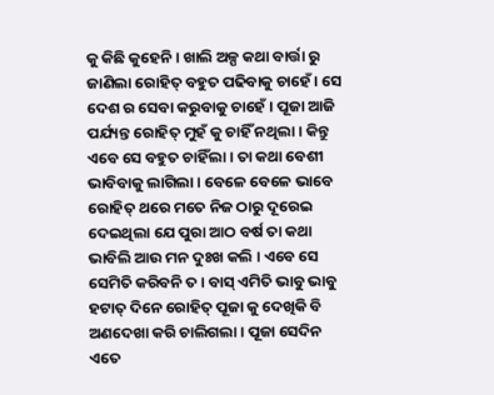କୁ କିଛି କୁହେନି । ଖାଲି ଅଳ୍ପ କଥା ବାର୍ତ୍ତା ରୁ ଜାଣିଲା ରୋହିତ୍ ବହୁତ ପଢିବାକୁ ଚାହେଁ । ସେ ଦେଶ ର ସେବା କରୁବାକୁ ଚାହେଁ । ପୂଜା ଆଜି ପର୍ଯ୍ୟନ୍ତ ରୋହିତ୍ ମୁହଁ କୁ ଚାହିଁ ନଥିଲା । କିନ୍ତୁ ଏବେ ସେ ବହୁତ ଚାହିଁଲା । ତା କଥା ବେଶୀ ଭାବିବାକୁ ଲାଗିଲା । ବେଳେ ବେଳେ ଭାବେ ରୋହିତ୍ ଥରେ ମତେ ନିଜ ଠାରୁ ଦୂରେଇ ଦେଇଥିଲା ଯେ ପୁରା ଆଠ ବର୍ଷ ତା କଥା ଭାବିଲି ଆଉ ମନ ଦୁଃଖ କଲି । ଏବେ ସେ ସେମିତି କରିବନି ତ । ବାସ୍ ଏମିତି ଭାବୁ ଭାବୁ ହଟାତ୍ ଦିନେ ରୋହିତ୍ ପୂଜା କୁ ଦେଖିକି ବି ଅଣଦେଖା କରି ଚାଲିଗଲା । ପୂଜା ସେଦିନ ଏତେ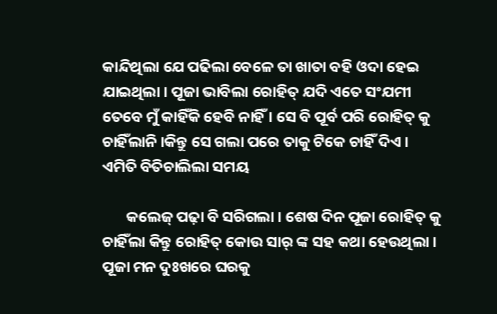କାନ୍ଦିଥିଲା ଯେ ପଢିଲା ବେଳେ ତା ଖାତା ବହି ଓଦା ହେଇ ଯାଇଥିଲା । ପୂଜା ଭାବିଲା ରୋହିତ୍ ଯଦି ଏତେ ସଂଯମୀ ତେବେ ମୁଁ କାହିଁକି ହେବି ନାହିଁ । ସେ ବି ପୂର୍ବ ପରି ରୋହିତ୍ କୁ ଚାହିଁଲାନି ।କିନ୍ତୁ ସେ ଗଲା ପରେ ତାକୁ ଟିକେ ଚାହିଁ ଦିଏ । ଏମିତି ବିତିଚାଲିଲା ସମୟ

       କଲେଜ୍ ପଢ଼ା ବି ସରିଗଲା । ଶେଷ ଦିନ ପୂଜା ରୋହିତ୍ କୁ ଚାହିଁଲା କିନ୍ତୁ ରୋହିତ୍ କୋଉ ସାର୍ ଙ୍କ ସହ କଥା ହେଉଥିଲା । ପୂଜା ମନ ଦୁଃଖରେ ଘରକୁ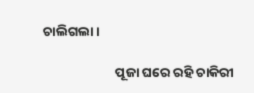ଚାଲିଗଲା ।

                        ପୂଜା ଘରେ ରହି ଚାକିରୀ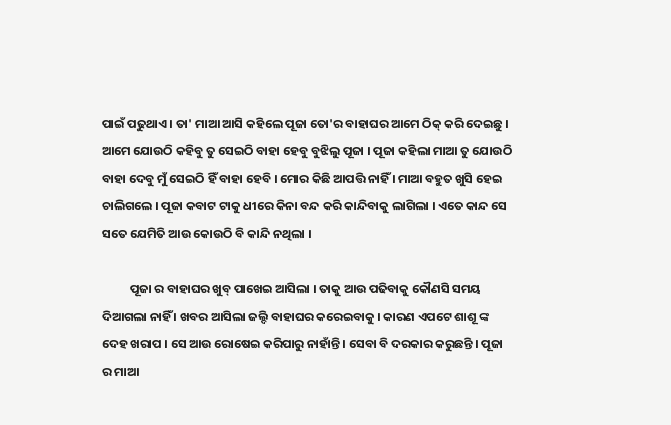ପାଇଁ ପଢୁଥାଏ । ତା' ମାଆ ଆସି କହିଲେ ପୂଜା ତୋ'ର ବାହାଘର ଆମେ ଠିକ୍ କରି ଦେଇଛୁ । ଆମେ ଯୋଉଠି କହିବୁ ତୁ ସେଇଠି ବାହା ହେବୁ ବୁଝିଲୁ ପୂଜା । ପୂଜା କହିଲା ମାଆ ତୁ ଯୋଉଠି ବାହା ଦେବୁ ମୁଁ ସେଇଠି ହିଁ ବାହା ହେବି । ମୋର କିଛି ଆପତ୍ତି ନାହିଁ । ମାଆ ବହୁତ ଖୁସି ହେଇ ଚାଲିଗଲେ । ପୂଜା କବାଟ ଟାକୁ ଧୀରେ କିନା ବନ୍ଦ କରି କାନ୍ଦିବାକୁ ଲାଗିଲା । ଏତେ କାନ୍ଦ ସେ ସତେ ଯେମିତି ଆଉ କୋଉଠି ବି କାନ୍ଦି ନଥିଲା ।

          ପୂଜା ର ବାହାଘର ଖୁବ୍ ପାଖେଇ ଆସିଲା । ତାକୁ ଆଉ ପଢିବାକୁ କୌଣସି ସମୟ ଦିଆଗଲା ନାହିଁ । ଖବର ଆସିଲା ଜଲ୍ଦି ବାହାଘର କରେଇବାକୁ । କାରଣ ଏପଟେ ଶାଶୂ ଙ୍କ ଦେହ ଖରାପ । ସେ ଆଉ ରୋଷେଇ କରିପାରୁ ନାହାଁନ୍ତି । ସେବା ବି ଦରକାର କରୁଛନ୍ତି । ପୂଜା ର ମାଆ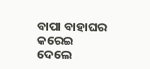ବାପା ବାହାଘର କରେଇ ଦେଲେ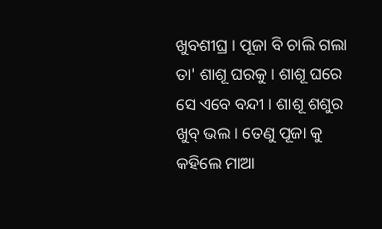ଖୁବଶୀଘ୍ର । ପୂଜା ବି ଚାଲି ଗଲା ତା' ଶାଶୂ ଘରକୁ । ଶାଶୂ ଘରେ ସେ ଏବେ ବନ୍ଦୀ । ଶାଶୂ ଶଶୁର ଖୁବ୍ ଭଲ । ତେଣୁ ପୂଜା କୁ କହିଲେ ମାଆ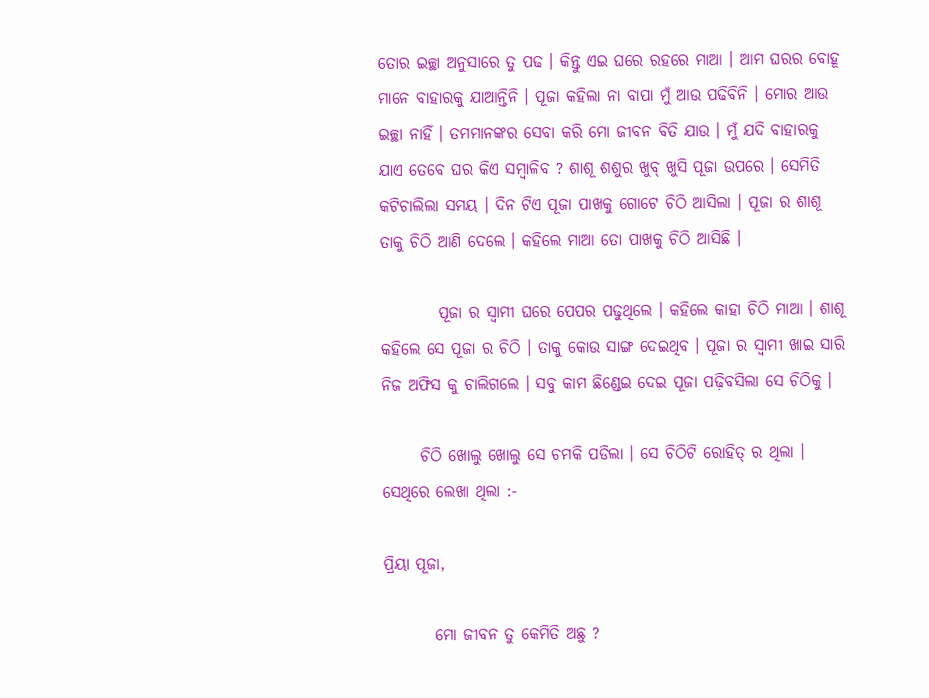ତୋର ଇଚ୍ଛା ଅନୁସାରେ ତୁ ପଢ । କିନ୍ତୁ ଏଇ ଘରେ ରହରେ ମାଆ । ଆମ ଘରର ବୋହୂ ମାନେ ବାହାରକୁ ଯାଆନ୍ତିନି । ପୂଜା କହିଲା ନା ବାପା ମୁଁ ଆଉ ପଢିବିନି । ମୋର ଆଉ ଇଚ୍ଛା ନାହିଁ । ତମମାନଙ୍କର ସେବା କରି ମୋ ଜୀବନ ବିତି ଯାଉ । ମୁଁ ଯଦି ବାହାରକୁ ଯାଏ ତେବେ ଘର କିଏ ସମ୍ବାଳିବ ? ଶାଶୂ ଶଶୁର ଖୁବ୍ ଖୁସି ପୂଜା ଉପରେ । ସେମିତି କଟିଚାଲିଲା ସମୟ । ଦିନ ଟିଏ ପୂଜା ପାଖକୁ ଗୋଟେ ଚିଠି ଆସିଲା । ପୂଜା ର ଶାଶୂ ତାକୁ ଚିଠି ଆଣି ଦେଲେ । କହିଲେ ମାଆ ତୋ ପାଖକୁ ଚିଠି ଆସିଛି ।

         ପୂଜା ର ସ୍ୱାମୀ ଘରେ ପେପର ପଢୁଥିଲେ । କହିଲେ କାହା ଚିଠି ମାଆ । ଶାଶୂ କହିଲେ ସେ ପୂଜା ର ଚିଠି । ତାକୁ କୋଉ ସାଙ୍ଗ ଦେଇଥିବ । ପୂଜା ର ସ୍ୱାମୀ ଖାଇ ସାରି ନିଜ ଅଫିସ କୁ ଚାଲିଗଲେ । ସବୁ କାମ ଛିଣ୍ଡେଇ ଦେଇ ପୂଜା ପଢ଼ିବସିଲା ସେ ଚିଠିକୁ ।

      ଚିଠି ଖୋଲୁ ଖୋଲୁ ସେ ଚମକି ପଡିଲା । ସେ ଚିଠିଟି ରୋହିତ୍ ର ଥିଲା । ସେଥିରେ ଲେଖା ଥିଲା :-

ପ୍ରିୟା ପୂଜା,

        ମୋ ଜୀବନ ତୁ କେମିତି ଅଛୁ ?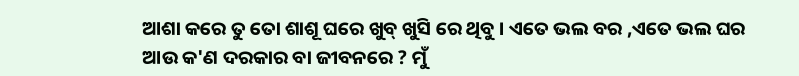ଆଶା କରେ ତୁ ତୋ ଶାଶୂ ଘରେ ଖୁବ୍ ଖୁସି ରେ ଥିବୁ । ଏତେ ଭଲ ବର ,ଏତେ ଭଲ ଘର ଆଉ କ'ଣ ଦରକାର ବା ଜୀବନରେ ? ମୁଁ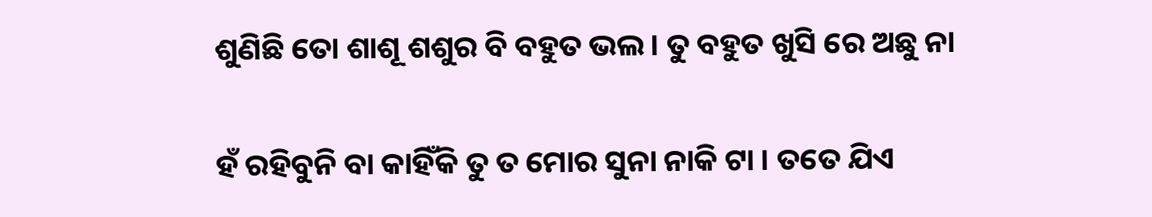ଶୁଣିଛି ତୋ ଶାଶୂ ଶଶୁର ବି ବହୁତ ଭଲ । ତୁ ବହୁତ ଖୁସି ରେ ଅଛୁ ନା

ହଁ ରହିବୁନି ବା କାହିଁକି ତୁ ତ ମୋର ସୁନା ନାକି ଟା । ତତେ ଯିଏ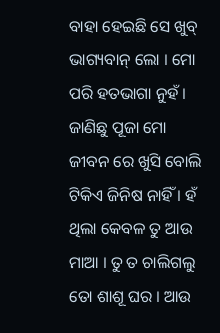ବାହା ହେଇଛି ସେ ଖୁବ୍ ଭାଗ୍ୟବାନ୍ ଲୋ । ମୋ ପରି ହତଭାଗା ନୁହଁ । ଜାଣିଛୁ ପୂଜା ମୋ ଜୀବନ ରେ ଖୁସି ବୋଲି ଟିକିଏ ଜିନିଷ ନାହିଁ । ହଁ ଥିଲା କେବଳ ତୁ ଆଉ ମାଆ । ତୁ ତ ଚାଲିଗଲୁ ତୋ ଶାଶୂ ଘର । ଆଉ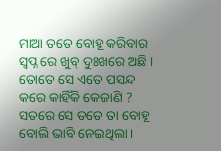ମାଆ ତତେ ବୋହୂ କରିବାର ସ୍ବପ୍ନ ରେ ଖୁବ୍ ଦୁଃଖରେ ଅଛି । ତୋତେ ସେ ଏତେ ପସନ୍ଦ କରେ କାହିଁକି କେଜାଣି ? ସତରେ ସେ ତତେ ତା ବୋହୂ ବୋଲି ଭାବି ନେଇଥିଲା ।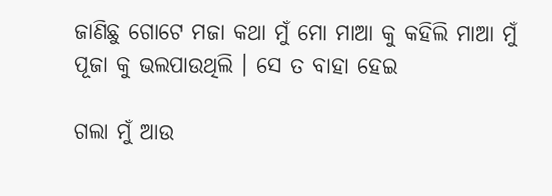ଜାଣିଛୁ ଗୋଟେ ମଜା କଥା ମୁଁ ମୋ ମାଆ କୁ କହିଲି ମାଆ ମୁଁ ପୂଜା କୁ ଭଲପାଉଥିଲି । ସେ ତ ବାହା ହେଇ

ଗଲା ମୁଁ ଆଉ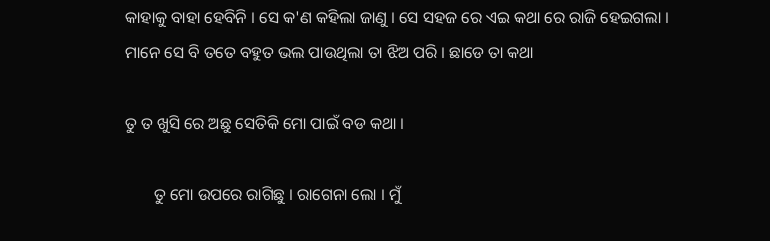କାହାକୁ ବାହା ହେବିନି । ସେ କ'ଣ କହିଲା ଜାଣୁ । ସେ ସହଜ ରେ ଏଇ କଥା ରେ ରାଜି ହେଇଗଲା । ମାନେ ସେ ବି ତତେ ବହୁତ ଭଲ ପାଉଥିଲା ତା ଝିଅ ପରି । ଛାଡେ ତା କଥା

ତୁ ତ ଖୁସି ରେ ଅଛୁ ସେତିକି ମୋ ପାଇଁ ବଡ କଥା ।

       ତୁ ମୋ ଉପରେ ରାଗିଛୁ । ରାଗେନା ଲୋ । ମୁଁ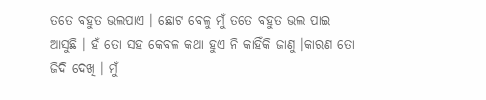ତତେ ବହୁତ ଭଲପାଏ । ଛୋଟ ବେଳୁ ମୁଁ ତତେ ବହୁତ ଭଲ ପାଇ ଆସୁଛି । ହଁ ତୋ ସହ କେବଳ କଥା ହୁଏ ନି କାହିଁକି ଜାଣୁ ।କାରଣ ତୋ ଜିଦି ଦେଖି । ମୁଁ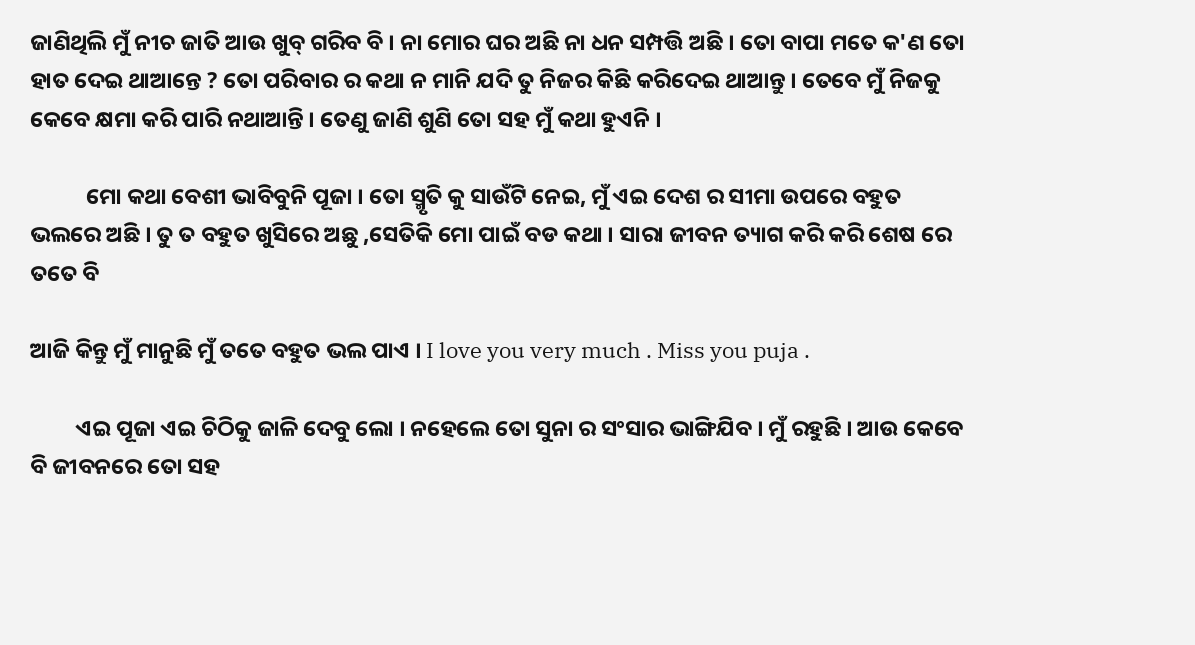ଜାଣିଥିଲି ମୁଁ ନୀଚ ଜାତି ଆଉ ଖୁବ୍ ଗରିବ ବି । ନା ମୋର ଘର ଅଛି ନା ଧନ ସମ୍ପତ୍ତି ଅଛି । ତୋ ବାପା ମତେ କ'ଣ ତୋ ହାତ ଦେଇ ଥାଆନ୍ତେ ? ତୋ ପରିବାର ର କଥା ନ ମାନି ଯଦି ତୁ ନିଜର କିଛି କରିଦେଇ ଥାଆନ୍ତୁ । ତେବେ ମୁଁ ନିଜକୁ କେବେ କ୍ଷମା କରି ପାରି ନଥାଆନ୍ତି । ତେଣୁ ଜାଣି ଶୁଣି ତୋ ସହ ମୁଁ କଥା ହୁଏନି ।

           ମୋ କଥା ବେଶୀ ଭାବିବୁନି ପୂଜା । ତୋ ସ୍ମୃତି କୁ ସାଉଁଟି ନେଇ, ମୁଁ ଏଇ ଦେଶ ର ସୀମା ଉପରେ ବହୁତ ଭଲରେ ଅଛି । ତୁ ତ ବହୁତ ଖୁସିରେ ଅଛୁ ,ସେତିକି ମୋ ପାଇଁ ବଡ କଥା । ସାରା ଜୀବନ ତ୍ୟାଗ କରି କରି ଶେଷ ରେ ତତେ ବି

ଆଜି କିନ୍ତୁ ମୁଁ ମାନୁଛି ମୁଁ ତତେ ବହୁତ ଭଲ ପାଏ । I love you very much . Miss you puja .

         ଏଇ ପୂଜା ଏଇ ଚିଠିକୁ ଜାଳି ଦେବୁ ଲୋ । ନହେଲେ ତୋ ସୁନା ର ସଂସାର ଭାଙ୍ଗିଯିବ । ମୁଁ ରହୁଛି । ଆଉ କେବେ ବି ଜୀବନରେ ତୋ ସହ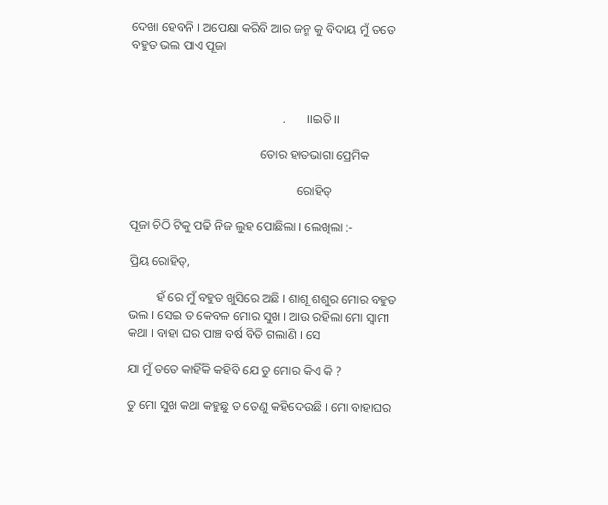ଦେଖା ହେବନି । ଅପେକ୍ଷା କରିବି ଆର ଜନ୍ମ କୁ ବିଦାୟ ମୁଁ ତତେ ବହୁତ ଭଲ ପାଏ ପୂଜା



                                                 .       ।।ଇତି।।

                                          ତୋର ହାତଭାଗା ପ୍ରେମିକ

                                                      ରୋହିତ୍

ପୂଜା ଚିଠି ଟିକୁ ପଢି ନିଜ ଲୁହ ପୋଛିଲା । ଲେଖିଲା :-

ପ୍ରିୟ ରୋହିତ୍,

         ହଁ ରେ ମୁଁ ବହୁତ ଖୁସିରେ ଅଛି । ଶାଶୂ ଶଶୁର ମୋର ବହୁତ ଭଲ । ସେଇ ତ କେବଳ ମୋର ସୁଖ । ଆଉ ରହିଲା ମୋ ସ୍ୱାମୀ କଥା । ବାହା ଘର ପାଞ୍ଚ ବର୍ଷ ବିତି ଗଲାଣି । ସେ

ଯା ମୁଁ ତତେ କାହିଁକି କହିବି ଯେ ତୁ ମୋର କିଏ କି ?

ତୁ ମୋ ସୁଖ କଥା କହୁଛୁ ତ ତେଣୁ କହିଦେଉଛି । ମୋ ବାହାଘର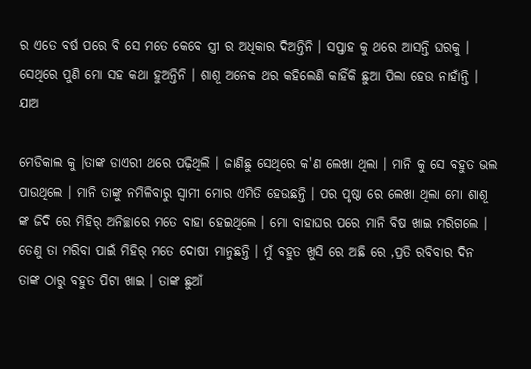ର ଏତେ ବର୍ଷ ପରେ ବି ସେ ମତେ କେବେ ସ୍ତ୍ରୀ ର ଅଧିକାର ଦିଅନ୍ତିନି । ସପ୍ତାହ କୁ ଥରେ ଆସନ୍ତି ଘରକୁ । ସେଥିରେ ପୁଣି ମୋ ସହ କଥା ହୁଅନ୍ତିନି । ଶାଶୂ ଅନେକ ଥର କହିଲେଣି କାହିଁକି ଛୁଆ ପିଲା ହେଉ ନାହାଁନ୍ତି । ଯାଅ

ମେଡିକାଲ କୁ ।ତାଙ୍କ ଡାଏରୀ ଥରେ ପଢ଼ିଥିଲି । ଜାଣିଛୁ ସେଥିରେ କ'ଣ ଲେଖା ଥିଲା । ମାନି କୁ ସେ ବହୁତ ଭଲ ପାଉଥିଲେ । ମାନି ତାଙ୍କୁ ନମିଳିବାରୁ ସ୍ୱାମୀ ମୋର ଏମିତି ହେଉଛନ୍ତି । ପର ପୃଷ୍ଠା ରେ ଲେଖା ଥିଲା ମୋ ଶାଶୂ ଙ୍କ ଜିଦି ରେ ମିହିର୍ ଅନିଚ୍ଛାରେ ମତେ ବାହା ହେଇଥିଲେ । ମୋ ବାହାଘର ପରେ ମାନି ବିଷ ଖାଇ ମରିଗଲେ । ତେଣୁ ତା ମରିବା ପାଇଁ ମିହିର୍ ମତେ ଦୋଷୀ ମାନୁଛନ୍ତି । ମୁଁ ବହୁତ ଖୁସି ରେ ଅଛି ରେ ,ପ୍ରତି ରବିବାର ଦିନ ତାଙ୍କ ଠାରୁ ବହୁତ ପିଟା ଖାଇ । ତାଙ୍କ ଛୁଆଁ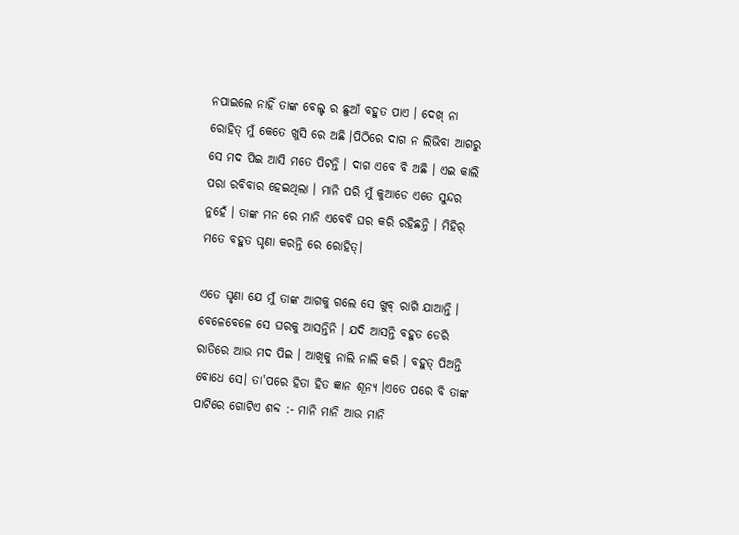ନପାଇଲେ ନାହିଁ ତାଙ୍କ ବେଲ୍ଟ ର ଛୁଆଁ ବହୁତ ପାଏ । ଦେଖ୍ ନା ରୋହିତ୍ ମୁଁ କେତେ ଖୁସି ରେ ଅଛି ।ପିଠିରେ ଦାଗ ନ ଲିଭିବା ଆଗରୁ ସେ ମଦ ପିଇ ଆସି ମତେ ପିଟନ୍ତି । ଦାଗ ଏବେ ବି ଅଛି । ଏଇ କାଲି ପରା ରବିବାର ହେଇଥିଲା । ମାନି ପରି ମୁଁ କୁଆଡେ ଏତେ ସୁନ୍ଦର ନୁହେଁ । ତାଙ୍କ ମନ ରେ ମାନି ଏବେବି ଘର କରି ରହିଛନ୍ତି । ମିହିର୍ ମତେ ବହୁତ ଘୃଣା କରନ୍ତି ରେ ରୋହିତ୍।

ଏତେ ଘୃଣା ଯେ ମୁଁ ତାଙ୍କ ଆଗକୁ ଗଲେ ସେ ଖୁବ୍ ରାଗି ଯାଆନ୍ତି । ବେଳେବେଳେ ସେ ଘରକୁ ଆସନ୍ତିନି । ଯଦି ଆସନ୍ତି ବହୁତ ଡେରି ରାତିରେ ଆଉ ମଦ ପିଇ । ଆଖିକୁ ନାଲି ନାଲି କରି । ବହୁତ୍ ପିଅନ୍ତି ବୋଧେ ସେ। ତା'ପରେ ହିତା ହିତ ଜ୍ଞାନ ଶୂନ୍ୟ ।ଏତେ ପରେ ବି ତାଙ୍କ ପାଟିରେ ଗୋଟିଏ ଶବ୍ଦ :- ମାନି ମାନି ଆଉ ମାନି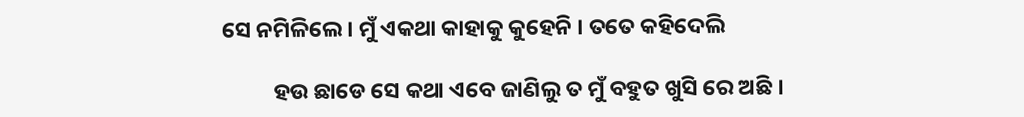ସେ ନମିଳିଲେ । ମୁଁ ଏକଥା କାହାକୁ କୁହେନି । ତତେ କହିଦେଲି

          ହଉ ଛାଡେ ସେ କଥା ଏବେ ଜାଣିଲୁ ତ ମୁଁ ବହୁତ ଖୁସି ରେ ଅଛି ।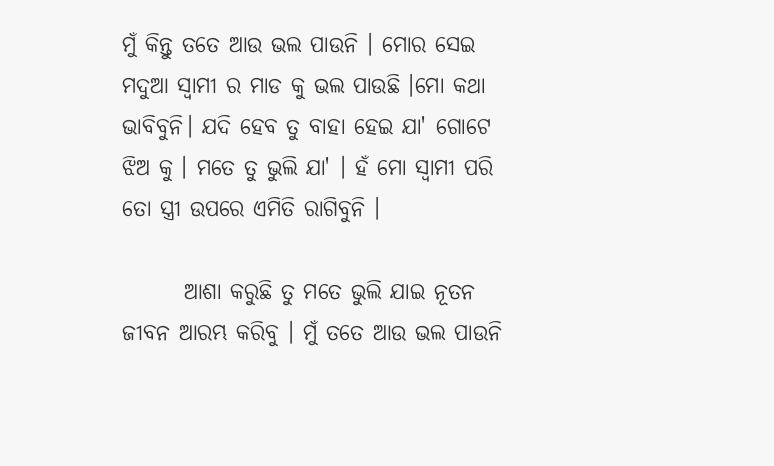ମୁଁ କିନ୍ତୁ ତତେ ଆଉ ଭଲ ପାଉନି । ମୋର ସେଇ ମଦୁଆ ସ୍ୱାମୀ ର ମାଡ କୁ ଭଲ ପାଉଛି ।ମୋ କଥା ଭାବିବୁନି। ଯଦି ହେବ ତୁ ବାହା ହେଇ ଯା' ଗୋଟେ ଝିଅ କୁ । ମତେ ତୁ ଭୁଲି ଯା' । ହଁ ମୋ ସ୍ୱାମୀ ପରି ତୋ ସ୍ତ୍ରୀ ଉପରେ ଏମିତି ରାଗିବୁନି ।

       ଆଶା କରୁଛି ତୁ ମତେ ଭୁଲି ଯାଇ ନୂତନ ଜୀବନ ଆରମ୍ଭ କରିବୁ । ମୁଁ ତତେ ଆଉ ଭଲ ପାଉନି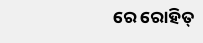ରେ ରୋହିତ୍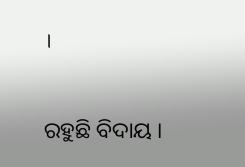।

ରହୁଛି ବିଦାୟ ।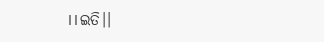।।ଇତି।।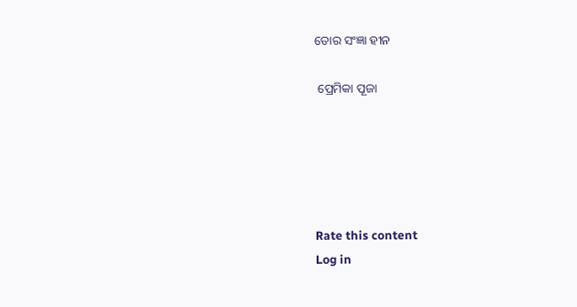ତୋର ସଂଜ୍ଞା ହୀନ

 ପ୍ରେମିକା ପୂଜା





Rate this content
Log in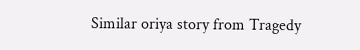Similar oriya story from Tragedy